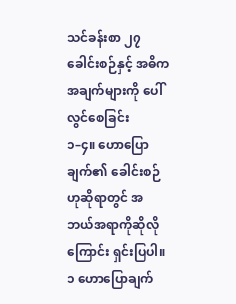သင်ခန်းစာ ၂၇
ခေါင်းစဉ်နှင့် အဓိကအချက်များကို ပေါ်လွင်စေခြင်း
၁–၄။ ဟောပြောချက်၏ ခေါင်းစဉ်ဟုဆိုရာတွင် အဘယ်အရာကိုဆိုလိုကြောင်း ရှင်းပြပါ။
၁ ဟောပြောချက်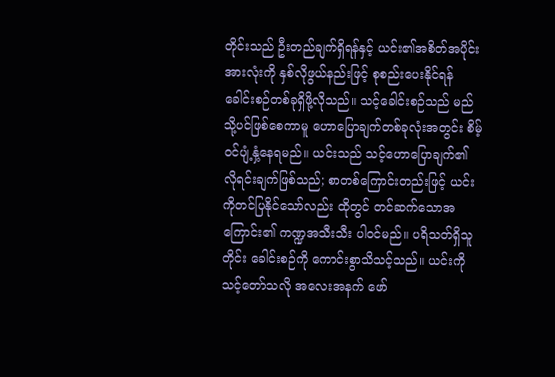တိုင်းသည် ဦးတည်ချက်ရှိရန်နှင့် ယင်း၏အစိတ်အပိုင်းအားလုံးကို နှစ်လိုဖွယ်နည်းဖြင့် စုစည်းပေးနိုင်ရန် ခေါင်းစဉ်တစ်ခုရှိဖို့လိုသည်။ သင့်ခေါင်းစဉ်သည် မည်သို့ပင်ဖြစ်စေကာမူ ဟောပြောချက်တစ်ခုလုံးအတွင်း စိမ့်ဝင်ပျံ့နှံ့နေရမည်။ ယင်းသည် သင့်ဟောပြောချက်၏ လိုရင်းချက်ဖြစ်သည်; စာတစ်ကြောင်းတည်းဖြင့် ယင်းကိုတင်ပြနိုင်သော်လည်း ထိုတွင် တင်ဆက်သောအကြောင်း၏ ကဏ္ဍအသီးသီး ပါဝင်မည်။ ပရိသတ်ရှိသူတိုင်း ခေါင်းစဉ်ကို ကောင်းစွာသိသင့်သည်။ ယင်းကို သင့်တော်သလို အလေးအနက် ဖော်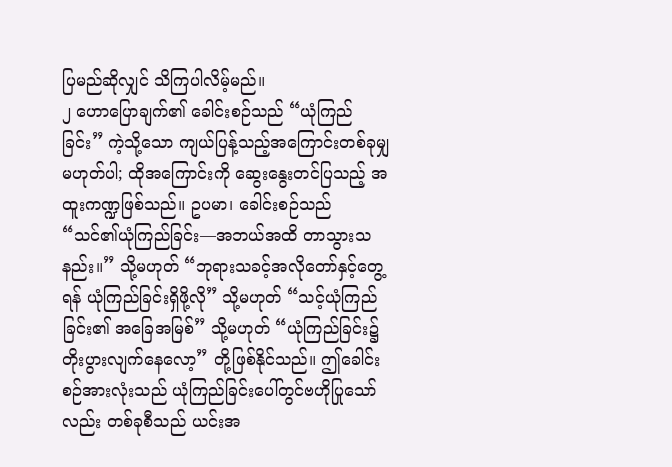ပြမည်ဆိုလျှင် သိကြပါလိမ့်မည်။
၂ ဟောပြောချက်၏ ခေါင်းစဉ်သည် “ယုံကြည်ခြင်း” ကဲ့သို့သော ကျယ်ပြန့်သည့်အကြောင်းတစ်ခုမျှမဟုတ်ပါ; ထိုအကြောင်းကို ဆွေးနွေးတင်ပြသည့် အထူးကဏ္ဍဖြစ်သည်။ ဥပမာ၊ ခေါင်းစဉ်သည် “သင်၏ယုံကြည်ခြင်း—အဘယ်အထိ တာသွားသနည်း။” သို့မဟုတ် “ဘုရားသခင့်အလိုတော်နှင့်တွေ့ရန် ယုံကြည်ခြင်းရှိဖို့လို” သို့မဟုတ် “သင့်ယုံကြည်ခြင်း၏ အခြေအမြစ်” သို့မဟုတ် “ယုံကြည်ခြင်း၌ တိုးပွားလျက်နေလော့” တို့ဖြစ်နိုင်သည်။ ဤခေါင်းစဉ်အားလုံးသည် ယုံကြည်ခြင်းပေါ်တွင်ဗဟိုပြုသော်လည်း တစ်ခုစီသည် ယင်းအ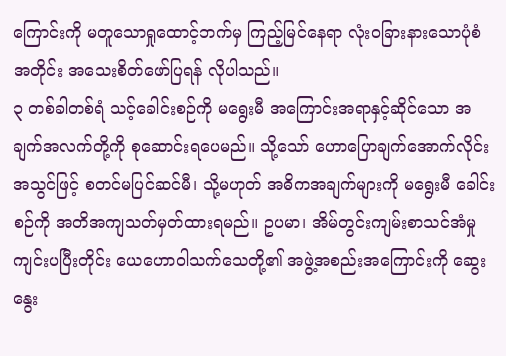ကြောင်းကို မတူသောရှုထောင့်ဘက်မှ ကြည့်မြင်နေရာ လုံးဝခြားနားသောပုံစံအတိုင်း အသေးစိတ်ဖော်ပြရန် လိုပါသည်။
၃ တစ်ခါတစ်ရံ သင့်ခေါင်းစဉ်ကို မရွေးမီ အကြောင်းအရာနှင့်ဆိုင်သော အချက်အလက်တို့ကို စုဆောင်းရပေမည်။ သို့သော် ဟောပြောချက်အောက်လိုင်းအသွင်ဖြင့် စတင်မပြင်ဆင်မီ၊ သို့မဟုတ် အဓိကအချက်များကို မရွေးမီ ခေါင်းစဉ်ကို အတိအကျသတ်မှတ်ထားရမည်။ ဥပမာ၊ အိမ်တွင်းကျမ်းစာသင်အံမှု ကျင်းပပြီးတိုင်း ယေဟောဝါသက်သေတို့၏ အဖွဲ့အစည်းအကြောင်းကို ဆွေးနွေး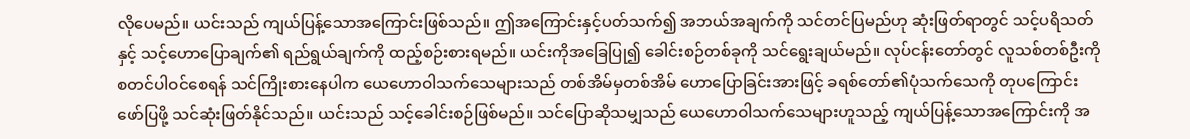လိုပေမည်။ ယင်းသည် ကျယ်ပြန့်သောအကြောင်းဖြစ်သည်။ ဤအကြောင်းနှင့်ပတ်သက်၍ အဘယ်အချက်ကို သင်တင်ပြမည်ဟု ဆုံးဖြတ်ရာတွင် သင့်ပရိသတ်နှင့် သင့်ဟောပြောချက်၏ ရည်ရွယ်ချက်ကို ထည့်စဉ်းစားရမည်။ ယင်းကိုအခြေပြု၍ ခေါင်းစဉ်တစ်ခုကို သင်ရွေးချယ်မည်။ လုပ်ငန်းတော်တွင် လူသစ်တစ်ဦးကို စတင်ပါဝင်စေရန် သင်ကြိုးစားနေပါက ယေဟောဝါသက်သေများသည် တစ်အိမ်မှတစ်အိမ် ဟောပြောခြင်းအားဖြင့် ခရစ်တော်၏ပုံသက်သေကို တုပကြောင်း ဖော်ပြဖို့ သင်ဆုံးဖြတ်နိုင်သည်။ ယင်းသည် သင့်ခေါင်းစဉ်ဖြစ်မည်။ သင်ပြောဆိုသမျှသည် ယေဟောဝါသက်သေများဟူသည့် ကျယ်ပြန့်သောအကြောင်းကို အ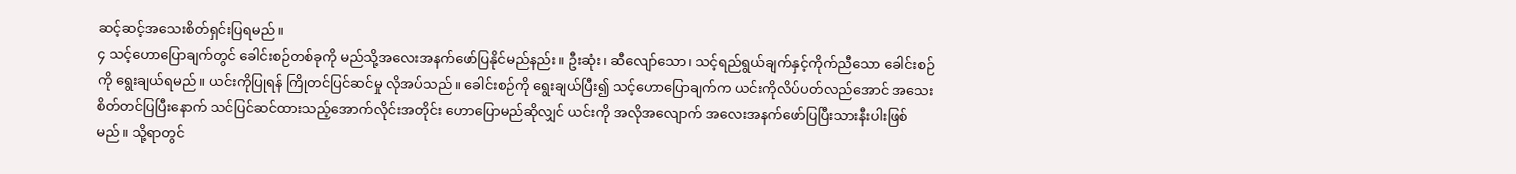ဆင့်ဆင့်အသေးစိတ်ရှင်းပြရမည်။
၄ သင့်ဟောပြောချက်တွင် ခေါင်းစဉ်တစ်ခုကို မည်သို့အလေးအနက်ဖော်ပြနိုင်မည်နည်း။ ဦးဆုံး၊ ဆီလျော်သော၊ သင့်ရည်ရွယ်ချက်နှင့်ကိုက်ညီသော ခေါင်းစဉ်ကို ရွေးချယ်ရမည်။ ယင်းကိုပြုရန် ကြိုတင်ပြင်ဆင်မှု လိုအပ်သည်။ ခေါင်းစဉ်ကို ရွေးချယ်ပြီး၍ သင့်ဟောပြောချက်က ယင်းကိုလိပ်ပတ်လည်အောင် အသေးစိတ်တင်ပြပြီးနောက် သင်ပြင်ဆင်ထားသည့်အောက်လိုင်းအတိုင်း ဟောပြောမည်ဆိုလျှင် ယင်းကို အလိုအလျောက် အလေးအနက်ဖော်ပြပြီးသားနီးပါးဖြစ်မည်။ သို့ရာတွင်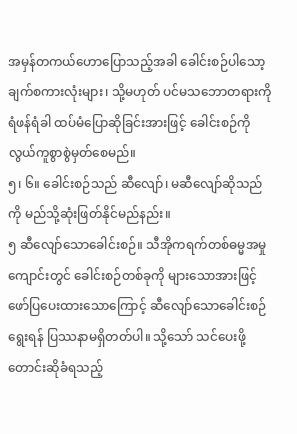အမှန်တကယ်ဟောပြောသည့်အခါ ခေါင်းစဉ်ပါသော့ချက်စကားလုံးများ၊ သို့မဟုတ် ပင်မသဘောတရားကို ရံဖန်ရံခါ ထပ်မံပြောဆိုခြင်းအားဖြင့် ခေါင်းစဉ်ကို လွယ်ကူစွာစွဲမှတ်စေမည်။
၅၊ ၆။ ခေါင်းစဉ်သည် ဆီလျော်၊ မဆီလျော်ဆိုသည်ကို မည်သို့ဆုံးဖြတ်နိုင်မည်နည်း။
၅ ဆီလျော်သောခေါင်းစဉ်။ သီအိုကရက်တစ်ဓမ္မအမှုကျောင်းတွင် ခေါင်းစဉ်တစ်ခုကို များသောအားဖြင့် ဖော်ပြပေးထားသောကြောင့် ဆီလျော်သောခေါင်းစဉ်ရွေးရန် ပြဿနာမရှိတတ်ပါ။ သို့သော် သင်ပေးဖို့တောင်းဆိုခံရသည့်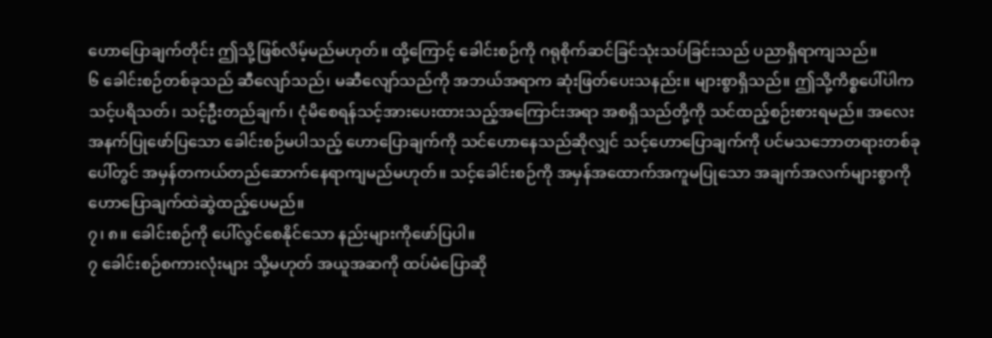ဟောပြောချက်တိုင်း ဤသို့ဖြစ်လိမ့်မည်မဟုတ်။ ထို့ကြောင့် ခေါင်းစဉ်ကို ဂရုစိုက်ဆင်ခြင်သုံးသပ်ခြင်းသည် ပညာရှိရာကျသည်။
၆ ခေါင်းစဉ်တစ်ခုသည် ဆီလျော်သည်၊ မဆီလျော်သည်ကို အဘယ်အရာက ဆုံးဖြတ်ပေးသနည်း။ များစွာရှိသည်။ ဤသို့ကိစ္စပေါ်ပါက သင့်ပရိသတ်၊ သင့်ဦးတည်ချက်၊ ငုံမိစေရန်သင့်အားပေးထားသည့်အကြောင်းအရာ အစရှိသည်တို့ကို သင်ထည့်စဉ်းစားရမည်။ အလေးအနက်ပြုဖော်ပြသော ခေါင်းစဉ်မပါသည့် ဟောပြောချက်ကို သင်ဟောနေသည်ဆိုလျှင် သင့်ဟောပြောချက်ကို ပင်မသဘောတရားတစ်ခုပေါ်တွင် အမှန်တကယ်တည်ဆောက်နေရာကျမည်မဟုတ်။ သင့်ခေါင်းစဉ်ကို အမှန်အထောက်အကူမပြုသော အချက်အလက်များစွာကို ဟောပြောချက်ထဲဆွဲထည့်ပေမည်။
၇၊ ၈။ ခေါင်းစဉ်ကို ပေါ်လွင်စေနိုင်သော နည်းများကိုဖော်ပြပါ။
၇ ခေါင်းစဉ်စကားလုံးများ သို့မဟုတ် အယူအဆကို ထပ်မံပြောဆို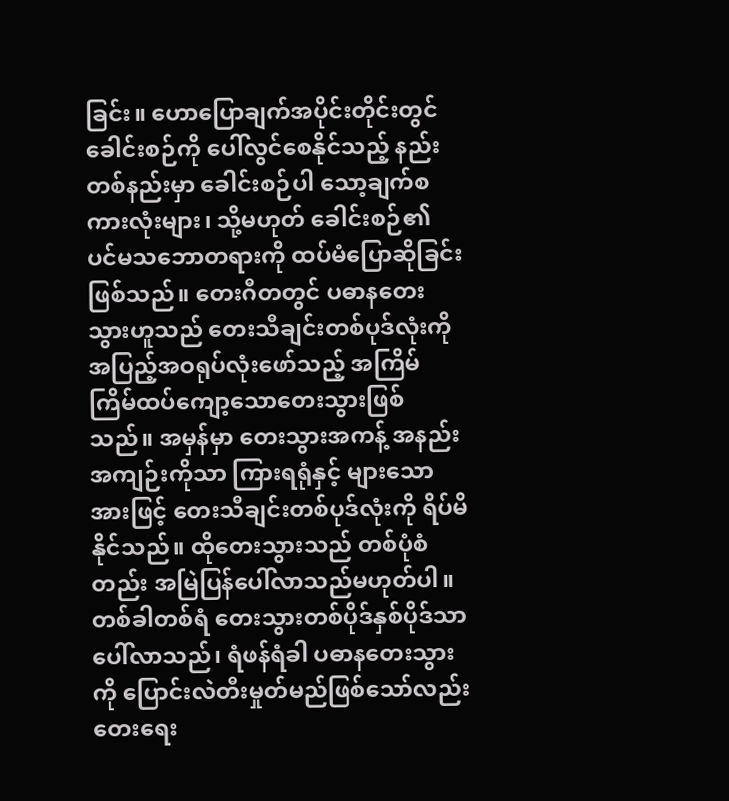ခြင်း။ ဟောပြောချက်အပိုင်းတိုင်းတွင် ခေါင်းစဉ်ကို ပေါ်လွင်စေနိုင်သည့် နည်းတစ်နည်းမှာ ခေါင်းစဉ်ပါ သော့ချက်စကားလုံးများ၊ သို့မဟုတ် ခေါင်းစဉ်၏ ပင်မသဘောတရားကို ထပ်မံပြောဆိုခြင်းဖြစ်သည်။ တေးဂီတတွင် ပဓာနတေးသွားဟူသည် တေးသီချင်းတစ်ပုဒ်လုံးကို အပြည့်အဝရုပ်လုံးဖော်သည့် အကြိမ်ကြိမ်ထပ်ကျော့သောတေးသွားဖြစ်သည်။ အမှန်မှာ တေးသွားအကန့် အနည်းအကျဉ်းကိုသာ ကြားရရုံနှင့် များသောအားဖြင့် တေးသီချင်းတစ်ပုဒ်လုံးကို ရိပ်မိနိုင်သည်။ ထိုတေးသွားသည် တစ်ပုံစံတည်း အမြဲပြန်ပေါ်လာသည်မဟုတ်ပါ။ တစ်ခါတစ်ရံ တေးသွားတစ်ပိုဒ်နှစ်ပိုဒ်သာပေါ်လာသည်၊ ရံဖန်ရံခါ ပဓာနတေးသွားကို ပြောင်းလဲတီးမှုတ်မည်ဖြစ်သော်လည်း တေးရေး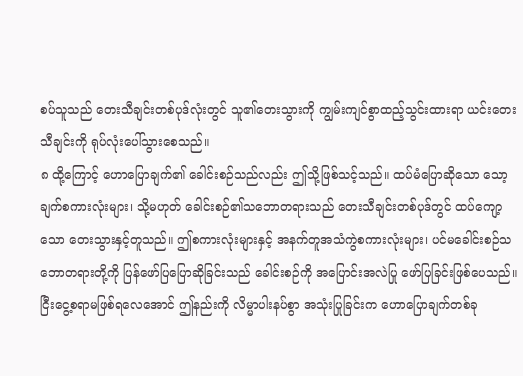စပ်သူသည် တေးသီချင်းတစ်ပုဒ်လုံးတွင် သူ၏တေးသွားကို ကျွမ်းကျင်စွာထည့်သွင်းထားရာ ယင်းတေးသီချင်းကို ရုပ်လုံးပေါ်သွားစေသည်။
၈ ထို့ကြောင့် ဟောပြောချက်၏ ခေါင်းစဉ်သည်လည်း ဤသို့ဖြစ်သင့်သည်။ ထပ်မံပြောဆိုသော သော့ချက်စကားလုံးများ၊ သို့မဟုတ် ခေါင်းစဉ်၏သဘောတရားသည် တေးသီချင်းတစ်ပုဒ်တွင် ထပ်ကျော့သော တေးသွားနှင့်တူသည်။ ဤစကားလုံးများနှင့် အနက်တူအသံကွဲစကားလုံးများ၊ ပင်မခေါင်းစဉ်သဘောတရားတို့ကို ပြန်ဖော်ပြပြောဆိုခြင်းသည် ခေါင်းစဉ်ကို အပြောင်းအလဲပြု ဖော်ပြခြင်းဖြစ်ပေသည်။ ငြီးငွေ့စရာမဖြစ်ရလေအောင် ဤနည်းကို လိမ္မာပါးနပ်စွာ အသုံးပြုခြင်းက ဟောပြောချက်တစ်ခု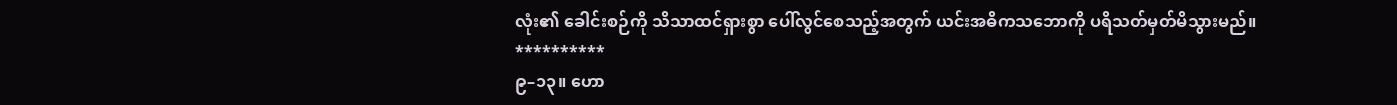လုံး၏ ခေါင်းစဉ်ကို သိသာထင်ရှားစွာ ပေါ်လွင်စေသည့်အတွက် ယင်းအဓိကသဘောကို ပရိသတ်မှတ်မိသွားမည်။
**********
၉–၁၃။ ဟော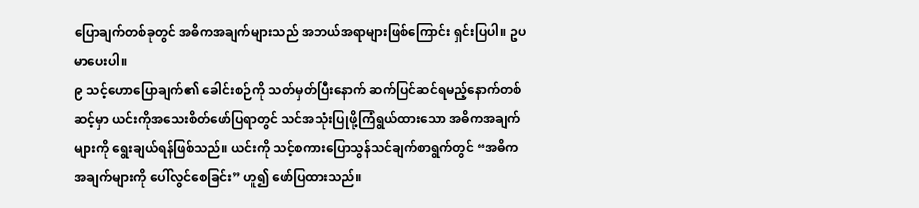ပြောချက်တစ်ခုတွင် အဓိကအချက်များသည် အဘယ်အရာများဖြစ်ကြောင်း ရှင်းပြပါ။ ဥပမာပေးပါ။
၉ သင့်ဟောပြောချက်၏ ခေါင်းစဉ်ကို သတ်မှတ်ပြီးနောက် ဆက်ပြင်ဆင်ရမည့်နောက်တစ်ဆင့်မှာ ယင်းကိုအသေးစိတ်ဖော်ပြရာတွင် သင်အသုံးပြုဖို့ကြံရွယ်ထားသော အဓိကအချက်များကို ရွေးချယ်ရန်ဖြစ်သည်။ ယင်းကို သင့်စကားပြောသွန်သင်ချက်စာရွက်တွင် “အဓိကအချက်များကို ပေါ်လွင်စေခြင်း” ဟူ၍ ဖော်ပြထားသည်။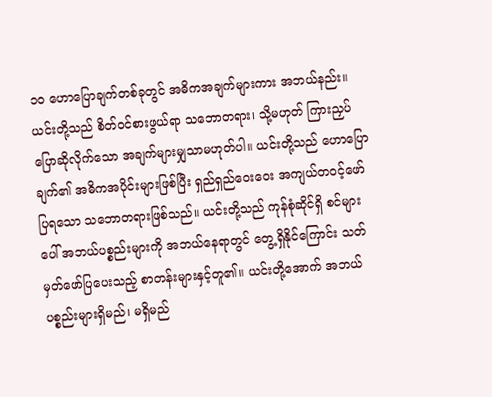၁၀ ဟောပြောချက်တစ်ခုတွင် အဓိကအချက်များကား အဘယ်နည်း။ ယင်းတို့သည် စိတ်ဝင်စားဖွယ်ရာ သဘောတရား၊ သို့မဟုတ် ကြားညှပ်ပြောဆိုလိုက်သော အချက်များမျှသာမဟုတ်ပါ။ ယင်းတို့သည် ဟောပြောချက်၏ အဓိကအပိုင်းများဖြစ်ပြီး ရှည်ရှည်ဝေးဝေး အကျယ်တဝင့်ဖော်ပြရသော သဘောတရားဖြစ်သည်။ ယင်းတို့သည် ကုန်စုံဆိုင်ရှိ စင်များပေါ် အဘယ်ပစ္စည်းများကို အဘယ်နေရာတွင် တွေ့ရှိနိုင်ကြောင်း သတ်မှတ်ဖော်ပြပေးသည့် စာတန်းများနှင့်တူ၏။ ယင်းတို့အောက် အဘယ်ပစ္စည်းများရှိမည်၊ မရှိမည်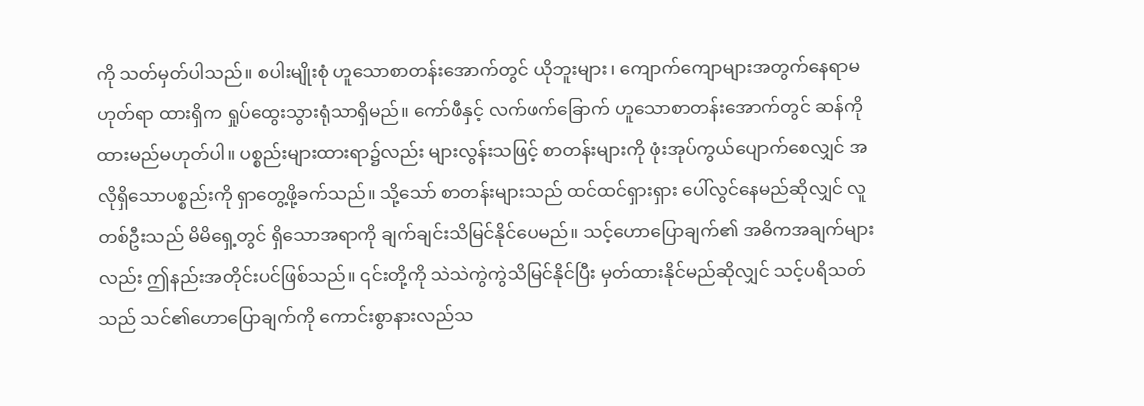ကို သတ်မှတ်ပါသည်။ စပါးမျိုးစုံ ဟူသောစာတန်းအောက်တွင် ယိုဘူးများ၊ ကျောက်ကျောများအတွက်နေရာမဟုတ်ရာ ထားရှိက ရှုပ်ထွေးသွားရုံသာရှိမည်။ ကော်ဖီနှင့် လက်ဖက်ခြောက် ဟူသောစာတန်းအောက်တွင် ဆန်ကိုထားမည်မဟုတ်ပါ။ ပစ္စည်းများထားရာ၌လည်း များလွန်းသဖြင့် စာတန်းများကို ဖုံးအုပ်ကွယ်ပျောက်စေလျှင် အလိုရှိသောပစ္စည်းကို ရှာတွေ့ဖို့ခက်သည်။ သို့သော် စာတန်းများသည် ထင်ထင်ရှားရှား ပေါ်လွင်နေမည်ဆိုလျှင် လူတစ်ဦးသည် မိမိရှေ့တွင် ရှိသောအရာကို ချက်ချင်းသိမြင်နိုင်ပေမည်။ သင့်ဟောပြောချက်၏ အဓိကအချက်များလည်း ဤနည်းအတိုင်းပင်ဖြစ်သည်။ ၎င်းတို့ကို သဲသဲကွဲကွဲသိမြင်နိုင်ပြီး မှတ်ထားနိုင်မည်ဆိုလျှင် သင့်ပရိသတ်သည် သင်၏ဟောပြောချက်ကို ကောင်းစွာနားလည်သ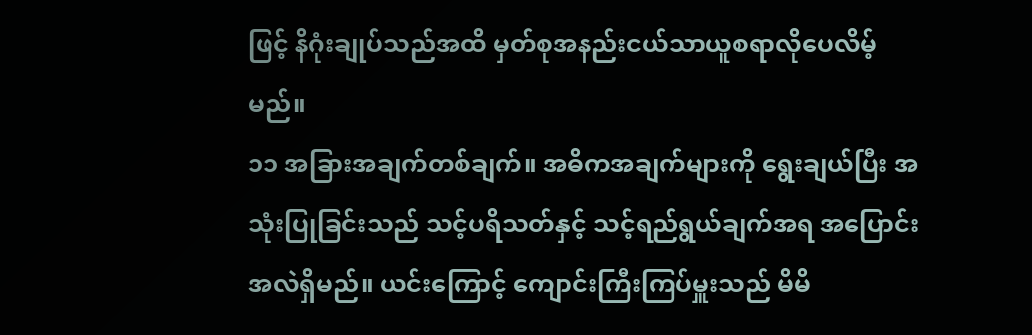ဖြင့် နိဂုံးချုပ်သည်အထိ မှတ်စုအနည်းငယ်သာယူစရာလိုပေလိမ့်မည်။
၁၁ အခြားအချက်တစ်ချက်။ အဓိကအချက်များကို ရွေးချယ်ပြီး အသုံးပြုခြင်းသည် သင့်ပရိသတ်နှင့် သင့်ရည်ရွယ်ချက်အရ အပြောင်းအလဲရှိမည်။ ယင်းကြောင့် ကျောင်းကြီးကြပ်မှူးသည် မိမိ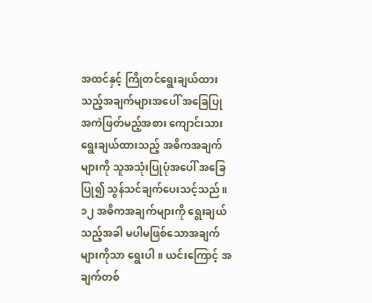အထင်နှင့် ကြိုတင်ရွေးချယ်ထားသည့်အချက်များအပေါ် အခြေပြု အကဲဖြတ်မည့်အစား ကျောင်းသား ရွေးချယ်ထားသည့် အဓိကအချက်များကို သူအသုံးပြုပုံအပေါ် အခြေပြု၍ သွန်သင်ချက်ပေးသင့်သည်။
၁၂ အဓိကအချက်များကို ရွေးချယ်သည့်အခါ မပါမဖြစ်သောအချက်များကိုသာ ရွေးပါ။ ယင်းကြောင့် အချက်တစ်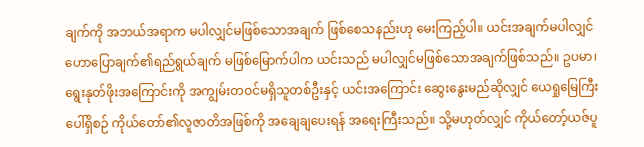ချက်ကို အဘယ်အရာက မပါလျှင်မဖြစ်သောအချက် ဖြစ်စေသနည်းဟု မေးကြည့်ပါ။ ယင်းအချက်မပါလျှင် ဟောပြောချက်၏ရည်ရွယ်ချက် မဖြစ်မြောက်ပါက ယင်းသည် မပါလျှင်မဖြစ်သောအချက်ဖြစ်သည်။ ဥပမာ၊ ရွေးနုတ်ဖိုးအကြောင်းကို အကျွမ်းတဝင်မရှိသူတစ်ဦးနှင့် ယင်းအကြောင်း ဆွေးနွေးမည်ဆိုလျှင် ယေရှုမြေကြီးပေါ်ရှိစဉ် ကိုယ်တော်၏လူဇာတိအဖြစ်ကို အချေချပေးရန် အရေးကြီးသည်။ သို့မဟုတ်လျှင် ကိုယ်တော့်ယဇ်ပူ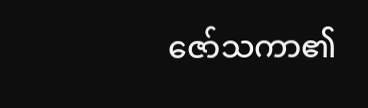ဇော်သကာ၏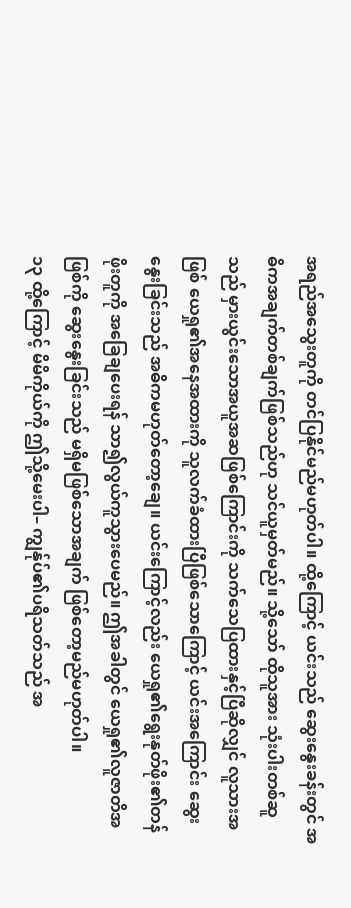အရည်အသွေးတူကို တင်ပြနိုင်မည်မဟုတ်ပါ။ ထို့ကြောင့် ယင်းသည် ဆွေးနွေးခန်းတွင် အဓိကအချက်တစ်ချက်ဖြစ်သည်ဟု သင်ယူမှတ်မည်။ သို့သော် ထိုသူအား သုံးပါးတစ်ဆူသည် မှားယွင်းသောအယူအဆဖြစ်ကြောင်းကို သက်သေပြထားနှင့်ပြီဆိုလျှင် လူသားအဖြစ် ယေရှု၏အနေအထားကို သူလက်ခံထားပြီဖြစ်သောကြောင့် ယင်းအကြောင်း ဆွေးနွေးခြင်းသည် အဓိကမဟုတ်တော့ချေ။ ယင်းကြောင့်လည်း ယေရှု၏ရွေးနုတ်ဖိုး၏တန်ဖိုးတူကို အခြေချပေးရန် သာ၍လွယ်ကူသွားပေမည်။ ဤအခါတွင် ယေရှု၏လူဇာတိအဖြစ်ကို ဆွေးနွေးခြင်းသည် မရှိမဖြစ်သောအချက် ဖြစ်တော့မည်မဟုတ်ပါ။
၁၃ ထို့ကြောင့် မိမိကိုယ်ကို ဤသို့မေးပါ– ကျွန်ုပ်၏ပရိသတ်သည် အ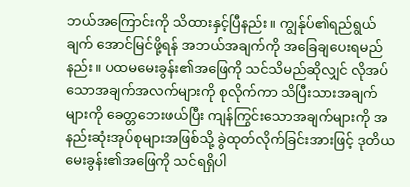ဘယ်အကြောင်းကို သိထားနှင့်ပြီနည်း။ ကျွန်ုပ်၏ရည်ရွယ်ချက် အောင်မြင်ဖို့ရန် အဘယ်အချက်ကို အခြေချပေးရမည်နည်း။ ပထမမေးခွန်း၏အဖြေကို သင်သိမည်ဆိုလျှင် လိုအပ်သောအချက်အလက်များကို စုလိုက်ကာ သိပြီးသားအချက်များကို ခေတ္တဘေးဖယ်ပြီး ကျန်ကြွင်းသောအချက်များကို အနည်းဆုံးအုပ်စုများအဖြစ်သို့ ခွဲထုတ်လိုက်ခြင်းအားဖြင့် ဒုတိယမေးခွန်း၏အဖြေကို သင်ရရှိပါ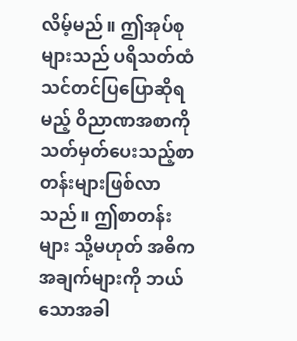လိမ့်မည်။ ဤအုပ်စုများသည် ပရိသတ်ထံ သင်တင်ပြပြောဆိုရမည့် ဝိညာဏအစာကို သတ်မှတ်ပေးသည့်စာတန်းများဖြစ်လာသည်။ ဤစာတန်းများ သို့မဟုတ် အဓိကအချက်များကို ဘယ်သောအခါ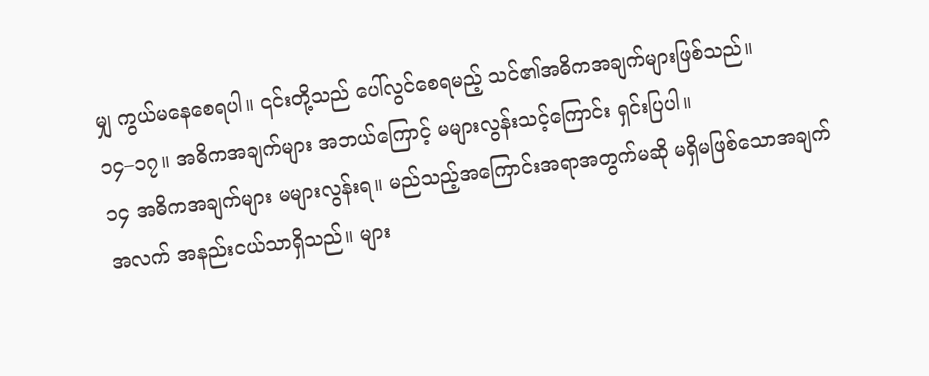မျှ ကွယ်မနေစေရပါ။ ၎င်းတို့သည် ပေါ်လွင်စေရမည့် သင်၏အဓိကအချက်များဖြစ်သည်။
၁၄–၁၇။ အဓိကအချက်များ အဘယ်ကြောင့် မများလွန်းသင့်ကြောင်း ရှင်းပြပါ။
၁၄ အဓိကအချက်များ မများလွန်းရ။ မည်သည့်အကြောင်းအရာအတွက်မဆို မရှိမဖြစ်သောအချက်အလက် အနည်းငယ်သာရှိသည်။ များ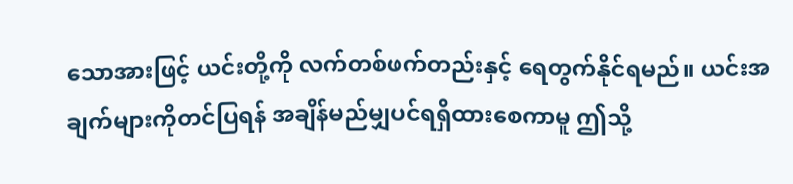သောအားဖြင့် ယင်းတို့ကို လက်တစ်ဖက်တည်းနှင့် ရေတွက်နိုင်ရမည်။ ယင်းအချက်များကိုတင်ပြရန် အချိန်မည်မျှပင်ရရှိထားစေကာမူ ဤသို့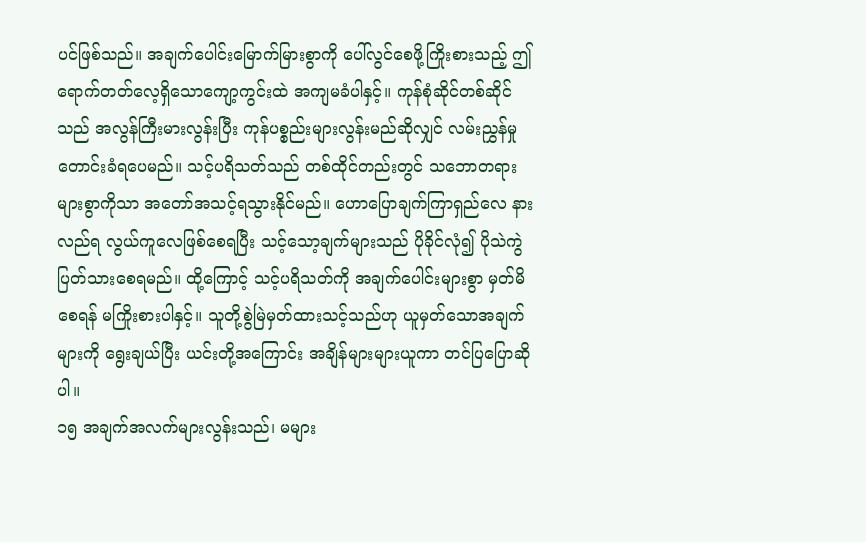ပင်ဖြစ်သည်။ အချက်ပေါင်းမြောက်မြားစွာကို ပေါ်လွင်စေဖို့ကြိုးစားသည့် ဤရောက်တတ်လေ့ရှိသောကျော့ကွင်းထဲ အကျမခံပါနှင့်။ ကုန်စုံဆိုင်တစ်ဆိုင်သည် အလွန်ကြီးမားလွန်းပြီး ကုန်ပစ္စည်းများလွန်းမည်ဆိုလျှင် လမ်းညွှန်မှုတောင်းခံရပေမည်။ သင့်ပရိသတ်သည် တစ်ထိုင်တည်းတွင် သဘောတရားများစွာကိုသာ အတော်အသင့်ရသွားနိုင်မည်။ ဟောပြောချက်ကြာရှည်လေ နားလည်ရ လွယ်ကူလေဖြစ်စေရပြီး သင့်သော့ချက်များသည် ပိုခိုင်လုံ၍ ပိုသဲကွဲပြတ်သားစေရမည်။ ထို့ကြောင့် သင့်ပရိသတ်ကို အချက်ပေါင်းများစွာ မှတ်မိစေရန် မကြိုးစားပါနှင့်။ သူတို့စွဲမြဲမှတ်ထားသင့်သည်ဟု ယူမှတ်သောအချက်များကို ရွေးချယ်ပြီး ယင်းတို့အကြောင်း အချိန်များများယူကာ တင်ပြပြောဆိုပါ။
၁၅ အချက်အလက်များလွန်းသည်၊ မများ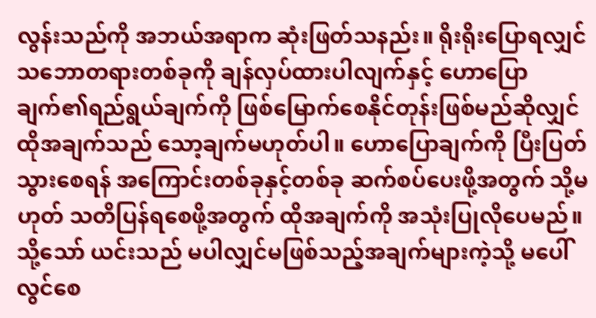လွန်းသည်ကို အဘယ်အရာက ဆုံးဖြတ်သနည်း။ ရိုးရိုးပြောရလျှင် သဘောတရားတစ်ခုကို ချန်လှပ်ထားပါလျက်နှင့် ဟောပြောချက်၏ရည်ရွယ်ချက်ကို ဖြစ်မြောက်စေနိုင်တုန်းဖြစ်မည်ဆိုလျှင် ထိုအချက်သည် သော့ချက်မဟုတ်ပါ။ ဟောပြောချက်ကို ပြီးပြတ်သွားစေရန် အကြောင်းတစ်ခုနှင့်တစ်ခု ဆက်စပ်ပေးဖို့အတွက် သို့မဟုတ် သတိပြန်ရစေဖို့အတွက် ထိုအချက်ကို အသုံးပြုလိုပေမည်။ သို့သော် ယင်းသည် မပါလျှင်မဖြစ်သည့်အချက်များကဲ့သို့ မပေါ်လွင်စေ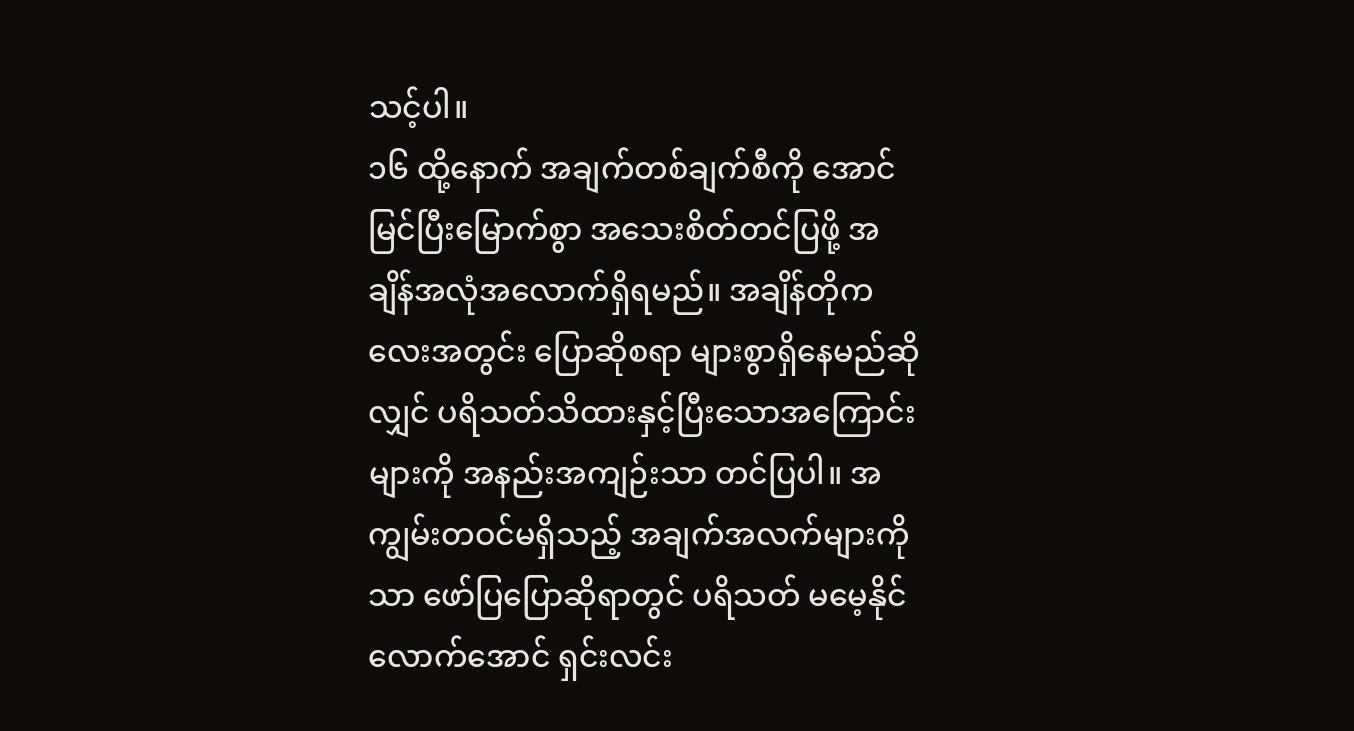သင့်ပါ။
၁၆ ထို့နောက် အချက်တစ်ချက်စီကို အောင်မြင်ပြီးမြောက်စွာ အသေးစိတ်တင်ပြဖို့ အချိန်အလုံအလောက်ရှိရမည်။ အချိန်တိုကလေးအတွင်း ပြောဆိုစရာ များစွာရှိနေမည်ဆိုလျှင် ပရိသတ်သိထားနှင့်ပြီးသောအကြောင်းများကို အနည်းအကျဉ်းသာ တင်ပြပါ။ အကျွမ်းတဝင်မရှိသည့် အချက်အလက်များကိုသာ ဖော်ပြပြောဆိုရာတွင် ပရိသတ် မမေ့နိုင်လောက်အောင် ရှင်းလင်း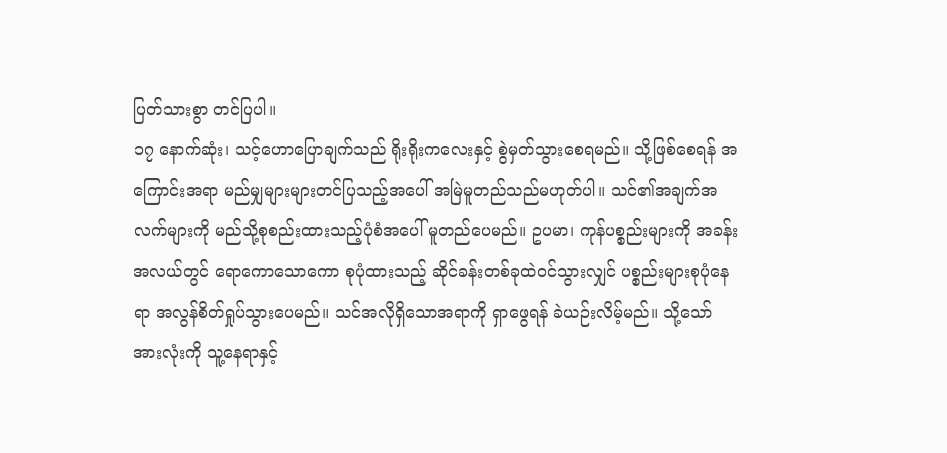ပြတ်သားစွာ တင်ပြပါ။
၁၇ နောက်ဆုံး၊ သင့်ဟောပြောချက်သည် ရိုးရိုးကလေးနှင့် စွဲမှတ်သွားစေရမည်။ သို့ဖြစ်စေရန် အကြောင်းအရာ မည်မျှများများတင်ပြသည့်အပေါ် အမြဲမူတည်သည်မဟုတ်ပါ။ သင်၏အချက်အလက်များကို မည်သို့စုစည်းထားသည့်ပုံစံအပေါ် မူတည်ပေမည်။ ဥပမာ၊ ကုန်ပစ္စည်းများကို အခန်းအလယ်တွင် ရောကောသောကော စုပုံထားသည့် ဆိုင်ခန်းတစ်ခုထဲဝင်သွားလျှင် ပစ္စည်းများစုပုံနေရာ အလွန်စိတ်ရှုပ်သွားပေမည်။ သင်အလိုရှိသောအရာကို ရှာဖွေရန် ခဲယဉ်းလိမ့်မည်။ သို့သော် အားလုံးကို သူ့နေရာနှင့်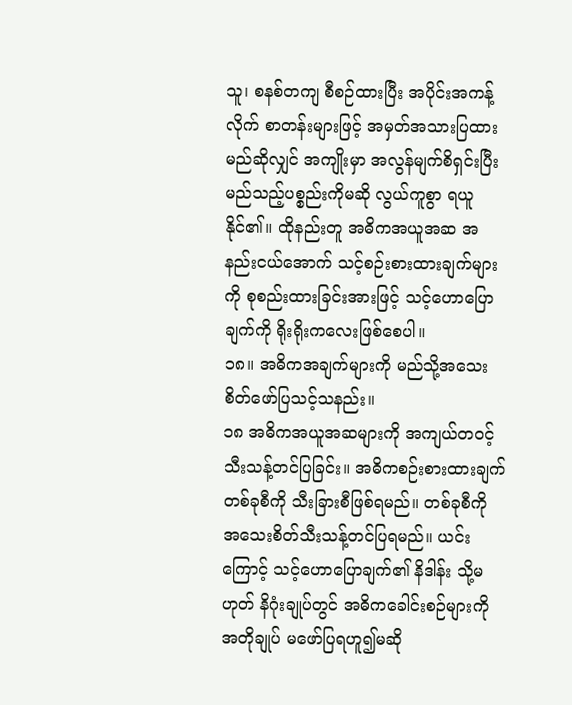သူ၊ စနစ်တကျ စီစဉ်ထားပြီး အပိုင်းအကန့်လိုက် စာတန်းများဖြင့် အမှတ်အသားပြထားမည်ဆိုလျှင် အကျိုးမှာ အလွန်မျက်စိရှင်းပြီး မည်သည့်ပစ္စည်းကိုမဆို လွယ်ကူစွာ ရယူနိုင်၏။ ထိုနည်းတူ အဓိကအယူအဆ အနည်းငယ်အောက် သင့်စဉ်းစားထားချက်များကို စုစည်းထားခြင်းအားဖြင့် သင့်ဟောပြောချက်ကို ရိုးရိုးကလေးဖြစ်စေပါ။
၁၈။ အဓိကအချက်များကို မည်သို့အသေးစိတ်ဖော်ပြသင့်သနည်း။
၁၈ အဓိကအယူအဆများကို အကျယ်တဝင့် သီးသန့်တင်ပြခြင်း။ အဓိကစဉ်းစားထားချက်တစ်ခုစီကို သီးခြားစီဖြစ်ရမည်။ တစ်ခုစီကို အသေးစိတ်သီးသန့်တင်ပြရမည်။ ယင်းကြောင့် သင့်ဟောပြောချက်၏ နိဒါန်း သို့မဟုတ် နိဂုံးချုပ်တွင် အဓိကခေါင်းစဉ်များကို အတိုချုပ် မဖော်ပြရဟူ၍မဆို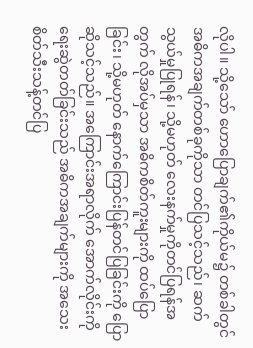လိုပါ။ သို့သော် ဟောပြောချက်၏ကိုယ်မ၌ တစ်ခါတွင် အဓိကအချက်တစ်ခုကိုသာ တင်ပြသင့်သည်၊ ဆက်သွယ်မှုပြုရန်၊ သို့မဟုတ် လေးနက်မှုကိုတင်ပြရန်အတွက် လိုအပ်မှသာ အဓိကစိတ်ကူးများကို ထပ်ပြောခြင်း၊ သို့မဟုတ် နောက်ကြောင်းပြန်တင်ပြခြင်းကို ပြောဆိုသင့်သည်။ အကြောင်းအရာလိုက် အောက်လိုင်းကို ရေးဆွဲတတ်ခြင်းသည် အဓိကအချက်များကို အသေးစိတ်သီးသန့်တင်ပြ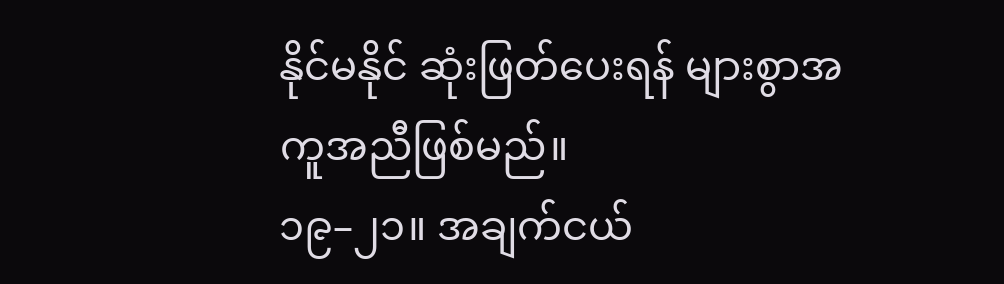နိုင်မနိုင် ဆုံးဖြတ်ပေးရန် များစွာအကူအညီဖြစ်မည်။
၁၉–၂၁။ အချက်ငယ်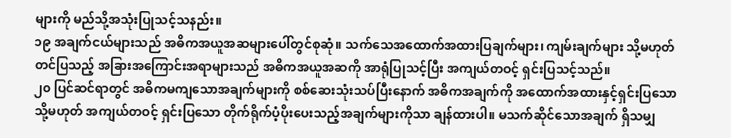များကို မည်သို့အသုံးပြုသင့်သနည်း။
၁၉ အချက်ငယ်များသည် အဓိကအယူအဆများပေါ်တွင်စုဆုံ။ သက်သေအထောက်အထားပြချက်များ၊ ကျမ်းချက်များ သို့မဟုတ် တင်ပြသည့် အခြားအကြောင်းအရာများသည် အဓိကအယူအဆကို အာရုံပြုသင့်ပြီး အကျယ်တဝင့် ရှင်းပြသင့်သည်။
၂၀ ပြင်ဆင်ရာတွင် အဓိကမကျသောအချက်များကို စစ်ဆေးသုံးသပ်ပြီးနောက် အဓိကအချက်ကို အထောက်အထားနှင့်ရှင်းပြသော သို့မဟုတ် အကျယ်တဝင့် ရှင်းပြသော တိုက်ရိုက်ပံ့ပိုးပေးသည့်အချက်များကိုသာ ချန်ထားပါ။ မသက်ဆိုင်သောအချက် ရှိသမျှ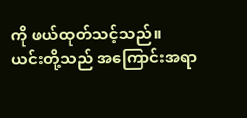ကို ဖယ်ထုတ်သင့်သည်။ ယင်းတို့သည် အကြောင်းအရာ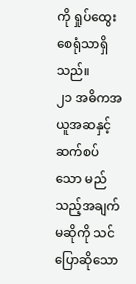ကို ရှုပ်ထွေးစေရုံသာရှိသည်။
၂၁ အဓိကအယူအဆနှင့် ဆက်စပ်သော မည်သည့်အချက်မဆိုကို သင်ပြောဆိုသော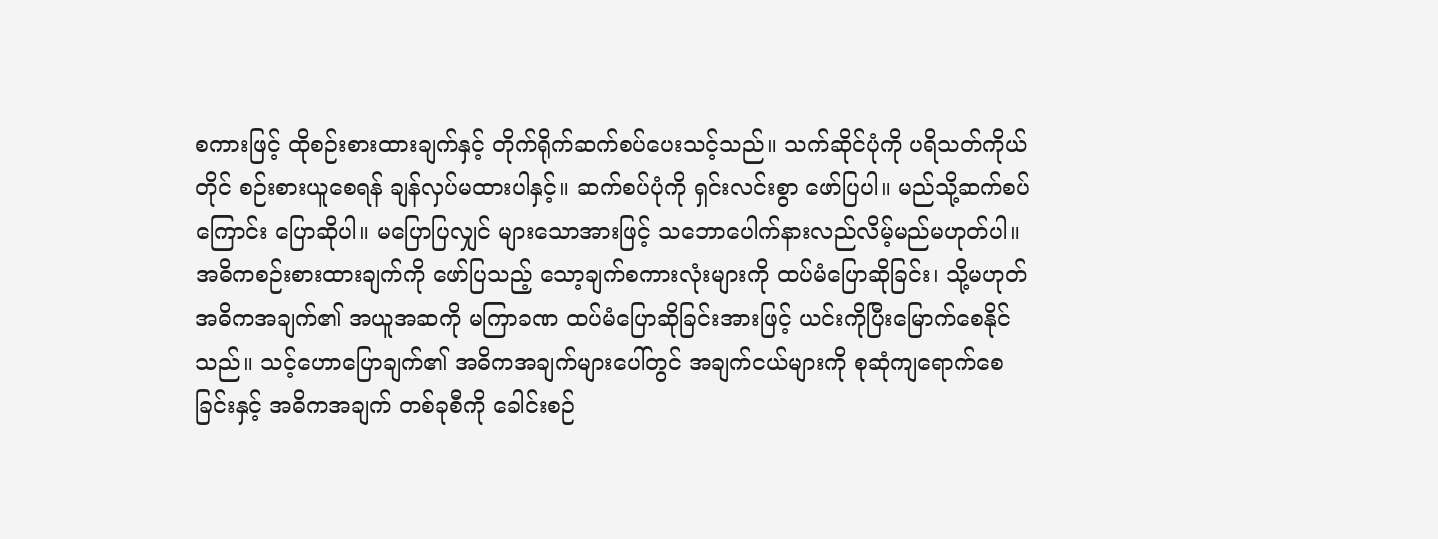စကားဖြင့် ထိုစဉ်းစားထားချက်နှင့် တိုက်ရိုက်ဆက်စပ်ပေးသင့်သည်။ သက်ဆိုင်ပုံကို ပရိသတ်ကိုယ်တိုင် စဉ်းစားယူစေရန် ချန်လှပ်မထားပါနှင့်။ ဆက်စပ်ပုံကို ရှင်းလင်းစွာ ဖော်ပြပါ။ မည်သို့ဆက်စပ်ကြောင်း ပြောဆိုပါ။ မပြောပြလျှင် များသောအားဖြင့် သဘောပေါက်နားလည်လိမ့်မည်မဟုတ်ပါ။ အဓိကစဉ်းစားထားချက်ကို ဖော်ပြသည့် သော့ချက်စကားလုံးများကို ထပ်မံပြောဆိုခြင်း၊ သို့မဟုတ် အဓိကအချက်၏ အယူအဆကို မကြာခဏ ထပ်မံပြောဆိုခြင်းအားဖြင့် ယင်းကိုပြီးမြောက်စေနိုင်သည်။ သင့်ဟောပြောချက်၏ အဓိကအချက်များပေါ်တွင် အချက်ငယ်များကို စုဆုံကျရောက်စေခြင်းနှင့် အဓိကအချက် တစ်ခုစီကို ခေါင်းစဉ်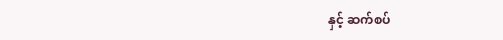နှင့် ဆက်စပ်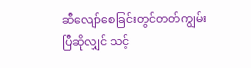ဆီလျော်စေခြင်းတွင်တတ်ကျွမ်းပြီဆိုလျှင် သင့်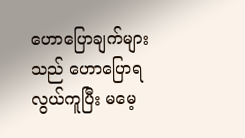ဟောပြောချက်များသည် ဟောပြောရလွယ်ကူပြီး မမေ့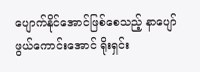ပျောက်နိုင်အောင်ဖြစ်စေသည့် နာပျော်ဖွယ်ကောင်းအောင် ရိုးရှင်း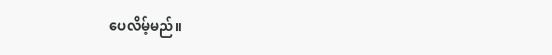ပေလိမ့်မည်။